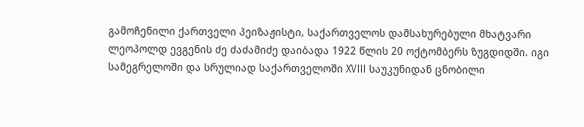გამოჩენილი ქართველი პეიზაჟისტი, საქართველოს დამსახურებული მხატვარი ლეოპოლდ ევგენის ძე ძაძამიძე დაიბადა 1922 წლის 20 ოქტომბერს ზუგდიდში. იგი სამეგრელოში და სრულიად საქართველოში XVIII საუკუნიდან ცნობილი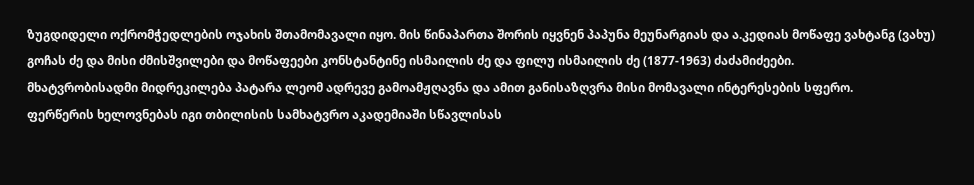ზუგდიდელი ოქრომჭედლების ოჯახის შთამომავალი იყო. მის წინაპართა შორის იყვნენ პაპუნა მეუნარგიას და ა.კედიას მოწაფე ვახტანგ (ვახუ) გოჩას ძე და მისი ძმისშვილები და მოწაფეები კონსტანტინე ისმაილის ძე და ფილუ ისმაილის ძე (1877-1963) ძაძამიძეები.
მხატვრობისადმი მიდრეკილება პატარა ლეომ ადრევე გამოამჟღავნა და ამით განისაზღვრა მისი მომავალი ინტერესების სფერო.
ფერწერის ხელოვნებას იგი თბილისის სამხატვრო აკადემიაში სწავლისას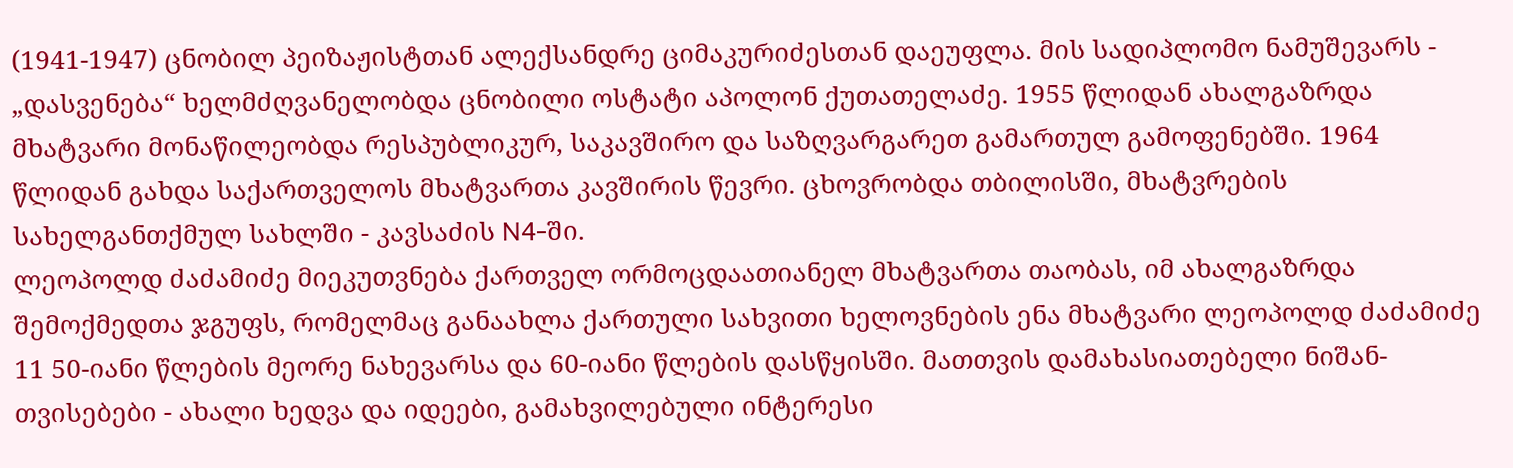(1941-1947) ცნობილ პეიზაჟისტთან ალექსანდრე ციმაკურიძესთან დაეუფლა. მის სადიპლომო ნამუშევარს - „დასვენება“ ხელმძღვანელობდა ცნობილი ოსტატი აპოლონ ქუთათელაძე. 1955 წლიდან ახალგაზრდა მხატვარი მონაწილეობდა რესპუბლიკურ, საკავშირო და საზღვარგარეთ გამართულ გამოფენებში. 1964 წლიდან გახდა საქართველოს მხატვართა კავშირის წევრი. ცხოვრობდა თბილისში, მხატვრების სახელგანთქმულ სახლში - კავსაძის N4-ში.
ლეოპოლდ ძაძამიძე მიეკუთვნება ქართველ ორმოცდაათიანელ მხატვართა თაობას, იმ ახალგაზრდა შემოქმედთა ჯგუფს, რომელმაც განაახლა ქართული სახვითი ხელოვნების ენა მხატვარი ლეოპოლდ ძაძამიძე 11 50-იანი წლების მეორე ნახევარსა და 60-იანი წლების დასწყისში. მათთვის დამახასიათებელი ნიშან-თვისებები - ახალი ხედვა და იდეები, გამახვილებული ინტერესი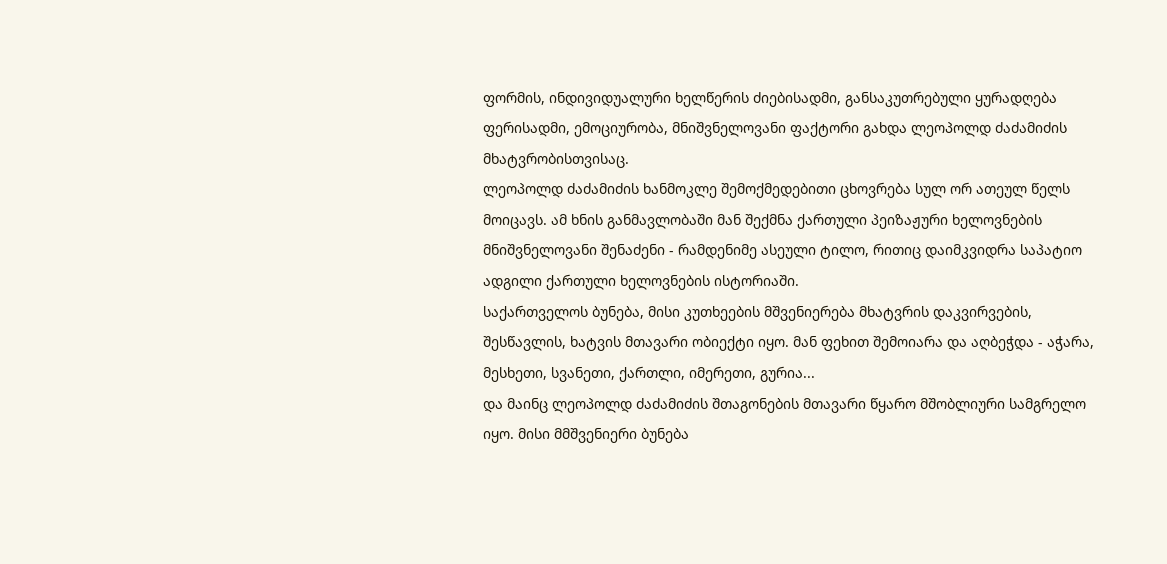ფორმის, ინდივიდუალური ხელწერის ძიებისადმი, განსაკუთრებული ყურადღება ფერისადმი, ემოციურობა, მნიშვნელოვანი ფაქტორი გახდა ლეოპოლდ ძაძამიძის მხატვრობისთვისაც.
ლეოპოლდ ძაძამიძის ხანმოკლე შემოქმედებითი ცხოვრება სულ ორ ათეულ წელს მოიცავს. ამ ხნის განმავლობაში მან შექმნა ქართული პეიზაჟური ხელოვნების მნიშვნელოვანი შენაძენი - რამდენიმე ასეული ტილო, რითიც დაიმკვიდრა საპატიო ადგილი ქართული ხელოვნების ისტორიაში.
საქართველოს ბუნება, მისი კუთხეების მშვენიერება მხატვრის დაკვირვების, შესწავლის, ხატვის მთავარი ობიექტი იყო. მან ფეხით შემოიარა და აღბეჭდა - აჭარა, მესხეთი, სვანეთი, ქართლი, იმერეთი, გურია...
და მაინც ლეოპოლდ ძაძამიძის შთაგონების მთავარი წყარო მშობლიური სამგრელო იყო. მისი მმშვენიერი ბუნება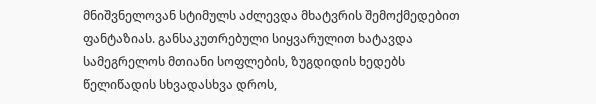მნიშვნელოვან სტიმულს აძლევდა მხატვრის შემოქმედებით ფანტაზიას. განსაკუთრებული სიყვარულით ხატავდა სამეგრელოს მთიანი სოფლების, ზუგდიდის ხედებს წელიწადის სხვადასხვა დროს,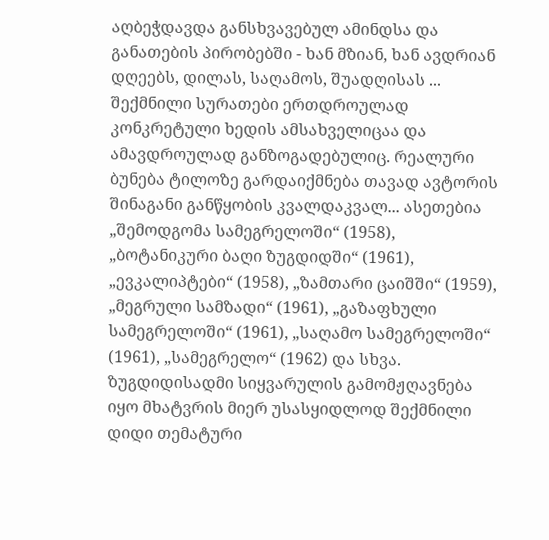აღბეჭდავდა განსხვავებულ ამინდსა და განათების პირობებში - ხან მზიან, ხან ავდრიან დღეებს, დილას, საღამოს, შუადღისას ... შექმნილი სურათები ერთდროულად კონკრეტული ხედის ამსახველიცაა და ამავდროულად განზოგადებულიც. რეალური ბუნება ტილოზე გარდაიქმნება თავად ავტორის შინაგანი განწყობის კვალდაკვალ... ასეთებია „შემოდგომა სამეგრელოში“ (1958), „ბოტანიკური ბაღი ზუგდიდში“ (1961), „ევკალიპტები“ (1958), „ზამთარი ცაიშში“ (1959), „მეგრული სამზადი“ (1961), „გაზაფხული სამეგრელოში“ (1961), „საღამო სამეგრელოში“ (1961), „სამეგრელო“ (1962) და სხვა. ზუგდიდისადმი სიყვარულის გამომჟღავნება იყო მხატვრის მიერ უსასყიდლოდ შექმნილი დიდი თემატური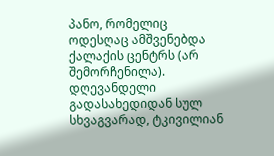პანო, რომელიც ოდესღაც ამშვენებდა ქალაქის ცენტრს (არ შემორჩენილა).
დღევანდელი გადასახედიდან სულ სხვაგვარად, ტკივილიან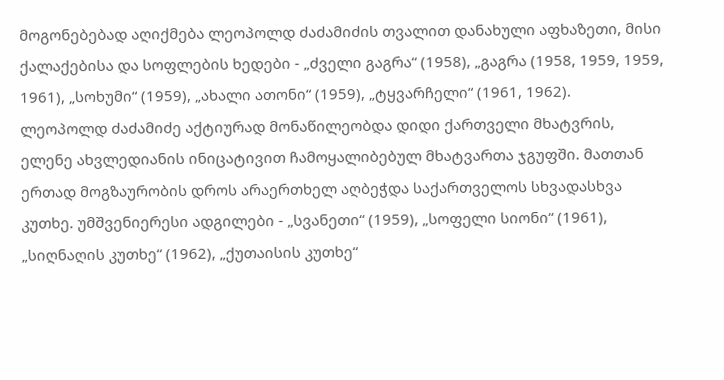მოგონებებად აღიქმება ლეოპოლდ ძაძამიძის თვალით დანახული აფხაზეთი, მისი ქალაქებისა და სოფლების ხედები - „ძველი გაგრა“ (1958), „გაგრა (1958, 1959, 1959, 1961), „სოხუმი“ (1959), „ახალი ათონი“ (1959), „ტყვარჩელი“ (1961, 1962).
ლეოპოლდ ძაძამიძე აქტიურად მონაწილეობდა დიდი ქართველი მხატვრის, ელენე ახვლედიანის ინიცატივით ჩამოყალიბებულ მხატვართა ჯგუფში. მათთან ერთად მოგზაურობის დროს არაერთხელ აღბეჭდა საქართველოს სხვადასხვა კუთხე. უმშვენიერესი ადგილები - „სვანეთი“ (1959), „სოფელი სიონი“ (1961), „სიღნაღის კუთხე“ (1962), „ქუთაისის კუთხე“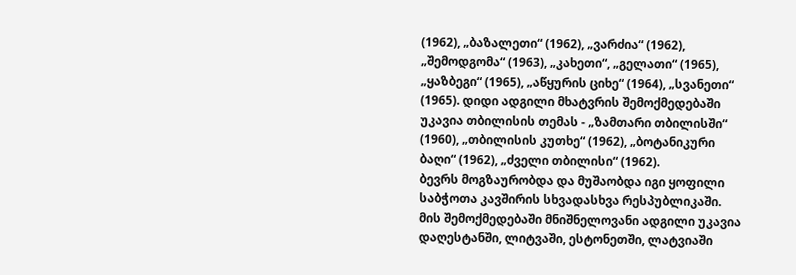(1962), „ბაზალეთი“ (1962), „ვარძია“ (1962), „შემოდგომა“ (1963), „კახეთი“, „გელათი“ (1965), „ყაზბეგი“ (1965), „აწყურის ციხე“ (1964), „სვანეთი“ (1965). დიდი ადგილი მხატვრის შემოქმედებაში უკავია თბილისის თემას - „ზამთარი თბილისში“ (1960), „თბილისის კუთხე“ (1962), „ბოტანიკური ბაღი“ (1962), „ძველი თბილისი“ (1962).
ბევრს მოგზაურობდა და მუშაობდა იგი ყოფილი საბჭოთა კავშირის სხვადასხვა რესპუბლიკაში. მის შემოქმედებაში მნიშნელოვანი ადგილი უკავია დაღესტანში, ლიტვაში, ესტონეთში, ლატვიაში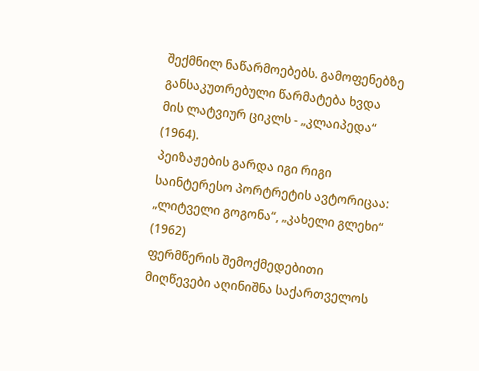შექმნილ ნაწარმოებებს. გამოფენებზე განსაკუთრებული წარმატება ხვდა მის ლატვიურ ციკლს - „კლაიპედა“ (1964).
პეიზაჟების გარდა იგი რიგი საინტერესო პორტრეტის ავტორიცაა: „ლიტველი გოგონა“, „კახელი გლეხი“ (1962)
ფერმწერის შემოქმედებითი მიღწევები აღინიშნა საქართველოს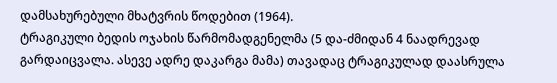დამსახურებული მხატვრის წოდებით (1964).
ტრაგიკული ბედის ოჯახის წარმომადგენელმა (5 და-ძმიდან 4 ნაადრევად გარდაიცვალა. ასევე ადრე დაკარგა მამა) თავადაც ტრაგიკულად დაასრულა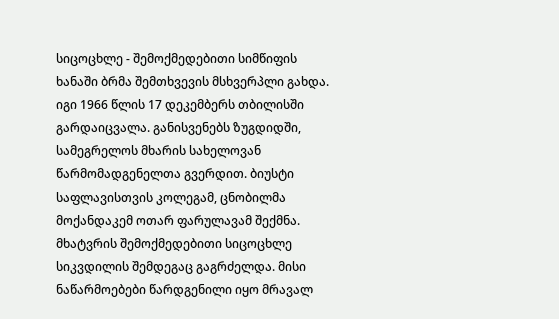სიცოცხლე - შემოქმედებითი სიმწიფის ხანაში ბრმა შემთხვევის მსხვერპლი გახდა. იგი 1966 წლის 17 დეკემბერს თბილისში გარდაიცვალა. განისვენებს ზუგდიდში, სამეგრელოს მხარის სახელოვან წარმომადგენელთა გვერდით. ბიუსტი საფლავისთვის კოლეგამ, ცნობილმა მოქანდაკემ ოთარ ფარულავამ შექმნა.
მხატვრის შემოქმედებითი სიცოცხლე სიკვდილის შემდეგაც გაგრძელდა. მისი ნაწარმოებები წარდგენილი იყო მრავალ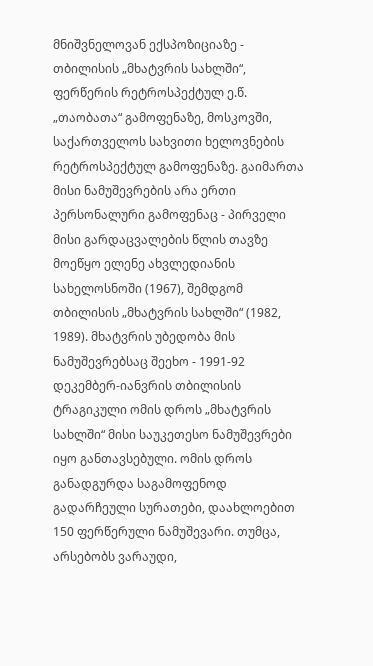მნიშვნელოვან ექსპოზიციაზე - თბილისის „მხატვრის სახლში“, ფერწერის რეტროსპექტულ ე.წ. „თაობათა“ გამოფენაზე, მოსკოვში, საქართველოს სახვითი ხელოვნების რეტროსპექტულ გამოფენაზე. გაიმართა მისი ნამუშევრების არა ერთი პერსონალური გამოფენაც - პირველი მისი გარდაცვალების წლის თავზე მოეწყო ელენე ახვლედიანის სახელოსნოში (1967), შემდგომ თბილისის „მხატვრის სახლში“ (1982, 1989). მხატვრის უბედობა მის ნამუშევრებსაც შეეხო - 1991-92 დეკემბერ-იანვრის თბილისის ტრაგიკული ომის დროს „მხატვრის სახლში“ მისი საუკეთესო ნამუშევრები იყო განთავსებული. ომის დროს განადგურდა საგამოფენოდ გადარჩეული სურათები, დაახლოებით 150 ფერწერული ნამუშევარი. თუმცა, არსებობს ვარაუდი,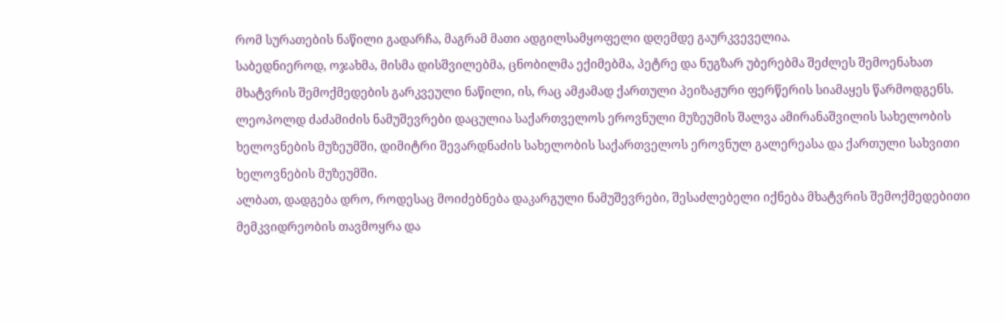რომ სურათების ნაწილი გადარჩა, მაგრამ მათი ადგილსამყოფელი დღემდე გაურკვეველია.
საბედნიეროდ, ოჯახმა, მისმა დისშვილებმა, ცნობილმა ექიმებმა, პეტრე და ნუგზარ უბერებმა შეძლეს შემოენახათ მხატვრის შემოქმედების გარკვეული ნაწილი, ის, რაც ამჟამად ქართული პეიზაჟური ფერწერის სიამაყეს წარმოდგენს. ლეოპოლდ ძაძამიძის ნამუშევრები დაცულია საქართველოს ეროვნული მუზეუმის შალვა ამირანაშვილის სახელობის ხელოვნების მუზეუმში, დიმიტრი შევარდნაძის სახელობის საქართველოს ეროვნულ გალერეასა და ქართული სახვითი ხელოვნების მუზეუმში.
ალბათ, დადგება დრო, როდესაც მოიძებნება დაკარგული ნამუშევრები, შესაძლებელი იქნება მხატვრის შემოქმედებითი მემკვიდრეობის თავმოყრა და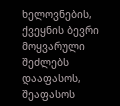ხელოვნების, ქვეყნის ბევრი მოყვარული შეძლებს დააფასოს, შეაფასოს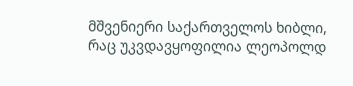მშვენიერი საქართველოს ხიბლი, რაც უკვდავყოფილია ლეოპოლდ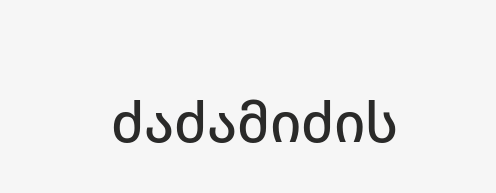ძაძამიძის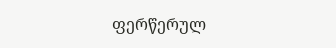ფერწერულ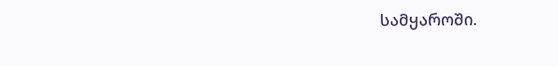სამყაროში.